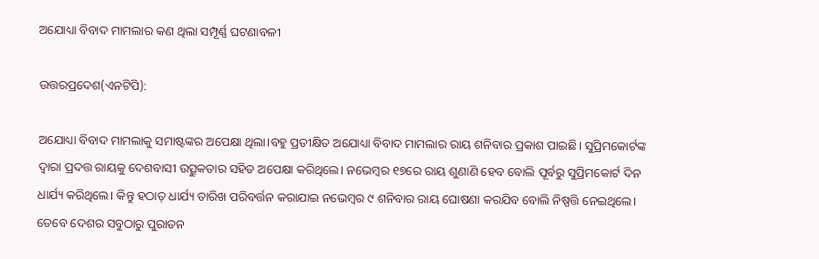ଅଯୋଧ୍ୟା ବିବାଦ ମାମଲାର କଣ ଥିଲା ସମ୍ପୂର୍ଣ୍ଣ ଘଟଣାବଳୀ

ଉତ୍ତରପ୍ରଦେଶ(ଏନଟିପି):

ଅଯୋଧ୍ୟା ବିବାଦ ମାମଲାକୁ ସମାଷ୍ଟଙ୍କର ଅପେକ୍ଷା ଥିଲା।ବହୁ ପ୍ରତୀକ୍ଷିତ ଅଯୋଧ୍ୟା ବିବାଦ ମାମଲାର ରାୟ ଶନିବାର ପ୍ରକାଶ ପାଇଛି। ସୁପ୍ରିମକୋର୍ଟଙ୍କ ଦ୍ବାରା ପ୍ରଦତ୍ତ ରାୟକୁ ଦେଶବାସୀ ଉତ୍ସୁକତାର ସହିତ ଅପେକ୍ଷା କରିଥିଲେ। ନଭେମ୍ବର ୧୭ରେ ରାୟ ଶୁଣାଣି ହେବ ବୋଲି ପୂର୍ବରୁ ସୁପ୍ରିମକୋର୍ଟ ଦିନ ଧାର୍ଯ୍ୟ କରିଥିଲେ। କିନ୍ତୁ ହଠାତ୍‌ ଧାର୍ଯ୍ୟ ତାରିଖ ପରିବର୍ତ୍ତନ କରାଯାଇ ନଭେମ୍ବର ୯ ଶନିବାର ରାୟ ଘୋଷଣା କରଯିବ ବୋଲି ନିଷ୍ପତ୍ତି ନେଇଥିଲେ। ତେବେ ଦେଶର ସବୁଠାରୁ ପୁରାତନ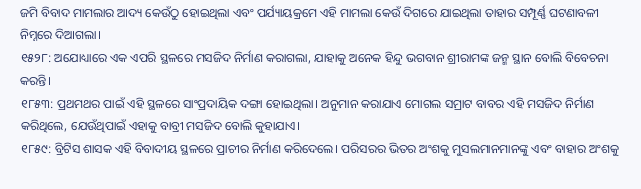ଜମି ବିବାଦ ମାମଲାର ଆଦ୍ୟ କେଉଁଠୁ ହୋଇଥିଲା ଏବଂ ପର୍ଯ୍ୟାୟକ୍ରମେ ଏହି ମାମଲା କେଉଁ ଦିଗରେ ଯାଇଥିଲା ତାହାର ସମ୍ପୂର୍ଣ୍ଣ ଘଟଣାବଳୀ ନିମ୍ନରେ ଦିଆଗଲା।
୧୫୨୮: ଅଯୋଧ୍ୟାରେ ଏକ ଏପରି ସ୍ଥଳରେ ମସଜିଦ ନିର୍ମାଣ କରାଗଲା, ଯାହାକୁ ଅନେକ ହିନ୍ଦୁ ଭଗବାନ ଶ୍ରୀରାମଙ୍କ ଜନ୍ମ ସ୍ଥାନ ବୋଲି ବିବେଚନା କରନ୍ତି।
୧୮୫୩: ପ୍ରଥମଥର ପାଇଁ ଏହି ସ୍ଥଳରେ ସାଂପ୍ରଦାୟିକ ଦଙ୍ଗା ହୋଇଥିଲା। ଅନୁମାନ କରାଯାଏ ମୋଗଲ ସମ୍ରାଟ ବାବର ଏହି ମସଜିଦ ନିର୍ମାଣ କରିଥିଲେ, ଯେଉଁଥିପାଇଁ ଏହାକୁ ବାବ୍ରୀ ମସଜିଦ ବୋଲି କୁହାଯାଏ।
୧୮୫୯: ବ୍ରିଟିସ ଶାସକ ଏହି ବିବାଦୀୟ ସ୍ଥଳରେ ପ୍ରାଚୀର ନିର୍ମାଣ କରିଦେଲେ। ପରିସରର ଭିତର ଅଂଶକୁ ମୁସଲମାନମାନଙ୍କୁ ଏବଂ ବାହାର ଅଂଶକୁ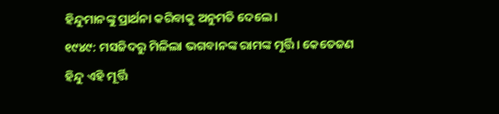ହିନ୍ଦୁମାନଙ୍କୁ ପ୍ରାର୍ଥନା କରିବାକୁ ଅନୁମତି ଦେଲେ।
୧୯୪୯: ମସଜିଦରୁ ମିଳିଲା ଭଗବାନଙ୍କ ରାମଙ୍କ ମୂର୍ତ୍ତି। କେତେଜଣ ହିନ୍ଦୁ ଏହି ମୂର୍ତ୍ତି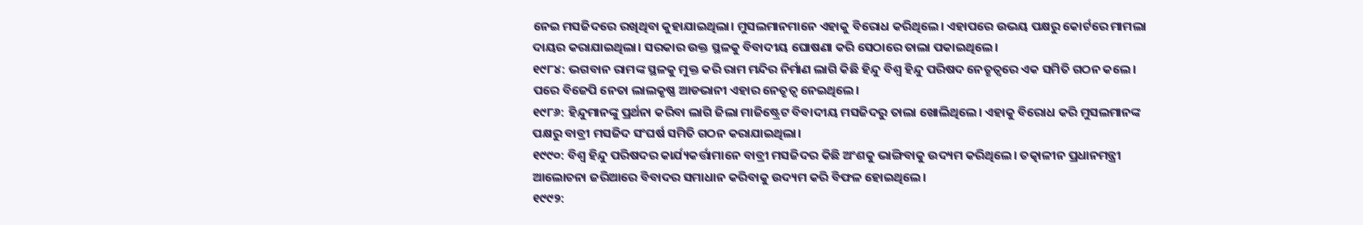ନେଇ ମସଜିଦରେ ରଖିଥିବା କୁହାଯାଇଥିଲା। ମୁସଲମାନମାନେ ଏହାକୁ ବିରୋଧ କରିଥିଲେ। ଏହାପରେ ଉଭୟ ପକ୍ଷରୁ କୋର୍ଟରେ ମାମଲା ଦାୟର କରାଯାଇଥିଲା। ସରକାର ଉକ୍ତ ସ୍ଥଳକୁ ବିବାଦୀୟ ଘୋଷଣା କରି ସେଠାରେ ତାଲା ପକାଇଥିଲେ।
୧୯୮୪: ଭଗବାନ ରାମଙ୍କ ସ୍ଥଳକୁ ମୁକ୍ତ କରି ରାମ ମନ୍ଦିର ନିର୍ମାଣ ଲାଗି କିଛି ହିନ୍ଦୁ ବିଶ୍ୱ ହିନ୍ଦୁ ପରିଷଦ ନେତୃତ୍ୱରେ ଏକ ସମିତି ଗଠନ କଲେ। ପରେ ବିଜେପି ନେତା ଲାଲକୃଷ୍ଣ ଆଡଭାନୀ ଏହାର ନେତୃତ୍ୱ ନେଇଥିଲେ।
୧୯୮୬: ହିନ୍ଦୁମାନଙ୍କୁ ପ୍ରର୍ଥନା କରିବା ଲାଗି ଜିଲା ମାଜିଷ୍ଟ୍ରେଟ ବିବାଦୀୟ ମସଜିଦରୁ ତାଲା ଖୋଲିଥିଲେ। ଏହାକୁ ବିରୋଧ କରି ମୁସଲମାନଙ୍କ ପକ୍ଷରୁ ବାବ୍ରୀ ମସଜିଦ ସଂଘର୍ଷ ସମିତି ଗଠନ କରାଯାଇଥିଲା।
୧୯୯୦: ବିଶ୍ୱ ହିନ୍ଦୁ ପରିଷଦର କାର୍ଯ୍ୟକର୍ତ୍ତାମାନେ ବାବ୍ରୀ ମସଜିଦର କିଛି ଅଂଶକୁ ଭାଙ୍ଗିବାକୁ ଉଦ୍ୟମ କରିଥିଲେ। ତତ୍କାଳୀନ ପ୍ରଧାନମନ୍ତ୍ରୀ ଆଲୋଚନା ଜରିଆରେ ବିବାଦର ସମାଧାନ କରିବାକୁ ଉଦ୍ୟମ କରି ବିଫଳ ହୋଇଥିଲେ।
୧୯୯୨: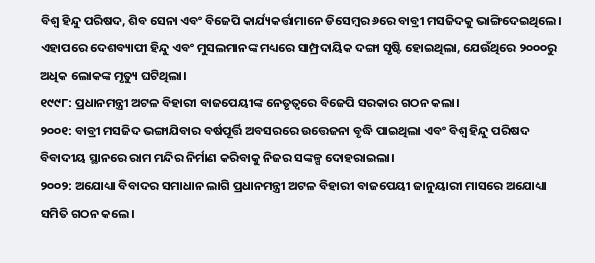ବିଶ୍ୱ ହିନ୍ଦୁ ପରିଷଦ, ଶିବ ସେନା ଏବଂ ବିଜେପି କାର୍ଯ୍ୟକର୍ତ୍ତାମାନେ ଡିସେମ୍ବର ୬ରେ ବାବ୍ରୀ ମସଜିଦକୁ ଭାଙ୍ଗିଦେଇଥିଲେ। ଏହାପରେ ଦେଶବ୍ୟାପୀ ହିନ୍ଦୁ ଏବଂ ମୁସଲମାନଙ୍କ ମଧ୍ୟରେ ସାମ୍ପ୍ରଦାୟିକ ଦଙ୍ଗା ସୃଷ୍ଟି ହୋଇଥିଲା, ଯେଉଁଥିରେ ୨୦୦୦ରୁ ଅଧିକ ଲୋକଙ୍କ ମୃତ୍ୟୁ ଘଟିଥିଲା।
୧୯୯୮: ପ୍ରଧାନମନ୍ତ୍ରୀ ଅଟଳ ବିହାରୀ ବାଜପେୟୀଙ୍କ ନେତୃତ୍ଵରେ ବିଜେପି ସରକାର ଗଠନ କଲା।
୨୦୦୧: ବାବ୍ରୀ ମସଜିଦ ଭଙ୍ଗାଯିବାର ବର୍ଷପୂର୍ତ୍ତି ଅବସରରେ ଉତ୍ତେଜନା ବୃଦ୍ଧି ପାଇଥିଲା ଏବଂ ବିଶ୍ଵ ହିନ୍ଦୁ ପରିଷଦ ବିବାଦୀୟ ସ୍ଥାନରେ ରାମ ମନ୍ଦିର ନିର୍ମାଣ କରିବାକୁ ନିଜର ସଙ୍କଳ୍ପ ଦୋହରାଇଲା।
୨୦୦୨: ଅଯୋଧ୍ୟା ବିବାଦର ସମାଧାନ ଲାଗି ପ୍ରଧାନମନ୍ତ୍ରୀ ଅଟଳ ବିହାରୀ ବାଜପେୟୀ ଜାନୁୟାରୀ ମାସରେ ଅଯୋଧ୍ୟା ସମିତି ଗଠନ କଲେ।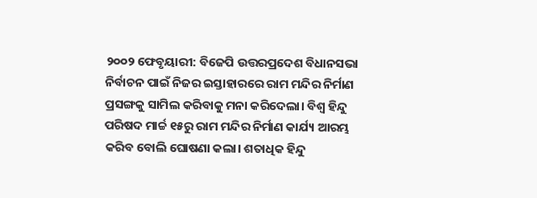୨୦୦୨ ଫେବୃୟାରୀ: ବିଜେପି ଉତ୍ତରପ୍ରଦେଶ ବିଧାନସଭା ନିର୍ବାଚନ ପାଇଁ ନିଜର ଇସ୍ତାହାରରେ ରାମ ମନ୍ଦିର ନିର୍ମାଣ ପ୍ରସଙ୍ଗକୁ ସାମିଲ କରିବାକୁ ମନା କରିଦେଲା। ବିଶ୍ଵ ହିନ୍ଦୁ ପରିଷଦ ମାର୍ଚ୍ଚ ୧୫ରୁ ରାମ ମନ୍ଦିର ନିର୍ମାଣ କାର୍ଯ୍ୟ ଆରମ୍ଭ କରିବ ବୋଲି ଘୋଷଣା କଲା। ଶତାଧିକ ହିନ୍ଦୁ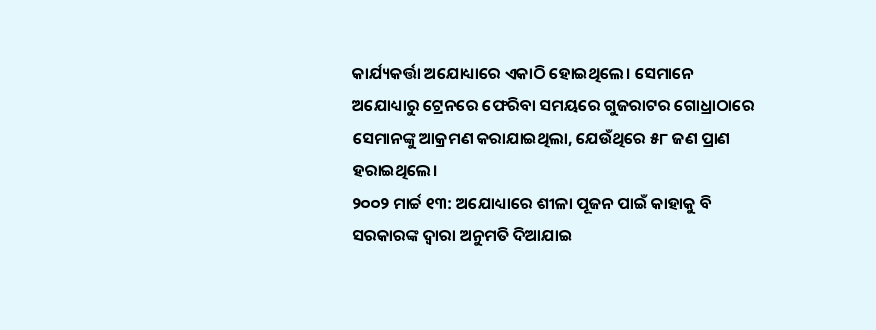କାର୍ଯ୍ୟକର୍ତ୍ତା ଅଯୋଧ୍ୟାରେ ଏକାଠି ହୋଇଥିଲେ। ସେମାନେ ଅଯୋଧ୍ୟାରୁ ଟ୍ରେନରେ ଫେରିବା ସମୟରେ ଗୁଜରାଟର ଗୋଧ୍ରାଠାରେ ସେମାନଙ୍କୁ ଆକ୍ରମଣ କରାଯାଇଥିଲା, ଯେଉଁଥିରେ ୫୮ ଜଣ ପ୍ରାଣ ହରାଇଥିଲେ।
୨୦୦୨ ମାର୍ଚ୍ଚ ୧୩: ଅଯୋଧ୍ୟାରେ ଶୀଳା ପୂଜନ ପାଇଁ କାହାକୁ ବି ସରକାରଙ୍କ ଦ୍ବାରା ଅନୁମତି ଦିଆଯାଇ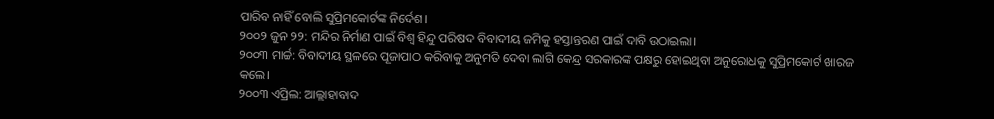ପାରିବ ନାହିଁ ବୋଲି ସୁପ୍ରିମକୋର୍ଟଙ୍କ ନିର୍ଦେଶ।
୨୦୦୨ ଜୁନ ୨୨: ମନ୍ଦିର ନିର୍ମାଣ ପାଇଁ ବିଶ୍ବ ହିନ୍ଦୁ ପରିଷଦ ବିବାଦୀୟ ଜମିକୁ ହସ୍ତାନ୍ତରଣ ପାଇଁ ଦାବି ଉଠାଇଲା।
୨୦୦୩ ମାର୍ଚ୍ଚ: ବିବାଦୀୟ ସ୍ଥଳରେ ପୂଜାପାଠ କରିବାକୁ ଅନୁମତି ଦେବା ଲାଗି କେନ୍ଦ୍ର ସରକାରଙ୍କ ପକ୍ଷରୁ ହୋଇଥିବା ଅନୁରୋଧକୁ ସୁପ୍ରିମକୋର୍ଟ ଖାରଜ କଲେ।
୨୦୦୩ ଏପ୍ରିଲ: ଆଲ୍ଲାହାବାଦ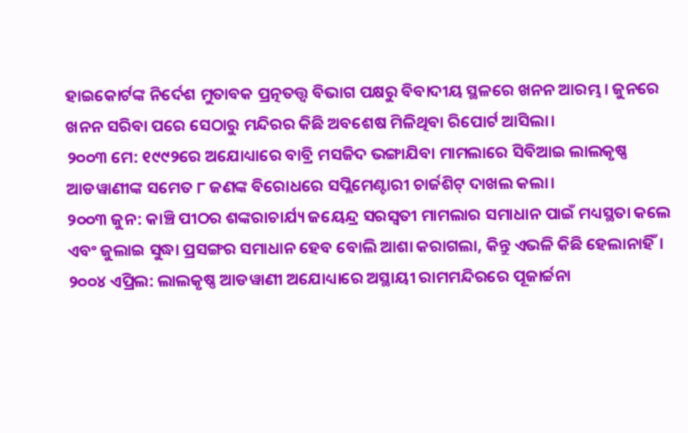ହାଇକୋର୍ଟଙ୍କ ନିର୍ଦେଶ ମୁତାବକ ପ୍ରତ୍ନତତ୍ତ୍ଵ ବିଭାଗ ପକ୍ଷରୁ ବିବାଦୀୟ ସ୍ଥଳରେ ଖନନ ଆରମ୍ଭ। ଜୁନରେ ଖନନ ସରିବା ପରେ ସେଠାରୁ ମନ୍ଦିରର କିଛି ଅବଶେଷ ମିଳିଥିବା ରିପୋର୍ଟ ଆସିଲା।
୨୦୦୩ ମେ: ୧୯୯୨ରେ ଅଯୋଧ୍ୟାରେ ବାବ୍ରି ମସଜିଦ ଭଙ୍ଗାଯିବା ମାମଲାରେ ସିବିଆଇ ଲାଲକୃଷ୍ଣ ଆଡୱାଣୀଙ୍କ ସମେତ ୮ ଜଣଙ୍କ ବିରୋଧରେ ସପ୍ଲିମେଣ୍ଟାରୀ ଚାର୍ଜଶିଟ୍‌ ଦାଖଲ କଲା।
୨୦୦୩ ଜୁନ: କାଞ୍ଚି ପୀଠର ଶଙ୍କରାଚାର୍ଯ୍ୟ ଜୟେନ୍ଦ୍ର ସରସ୍ବତୀ ମାମଲାର ସମାଧାନ ପାଇଁ ମଧ୍ୟସ୍ଥତା କଲେ ଏବଂ ଜୁଲାଇ ସୁଦ୍ଧା ପ୍ରସଙ୍ଗର ସମାଧାନ ହେବ ବୋଲି ଆଶା କରାଗଲା, କିନ୍ତୁ ଏଭଳି କିଛି ହେଲାନାହିଁ।
୨୦୦୪ ଏପ୍ରିଲ: ଲାଲକୃଷ୍ଣ ଆଡୱାଣୀ ଅଯୋଧ୍ୟାରେ ଅସ୍ଥାୟୀ ରାମମନ୍ଦିରରେ ପୂଜାର୍ଚ୍ଚନା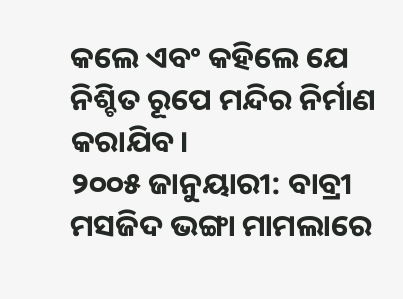କଲେ ଏବଂ କହିଲେ ଯେ ନିଶ୍ଚିତ ରୂପେ ମନ୍ଦିର ନିର୍ମାଣ କରାଯିବ।
୨୦୦୫ ଜାନୁୟାରୀ: ବାବ୍ରୀ ମସଜିଦ ଭଙ୍ଗା ମାମଲାରେ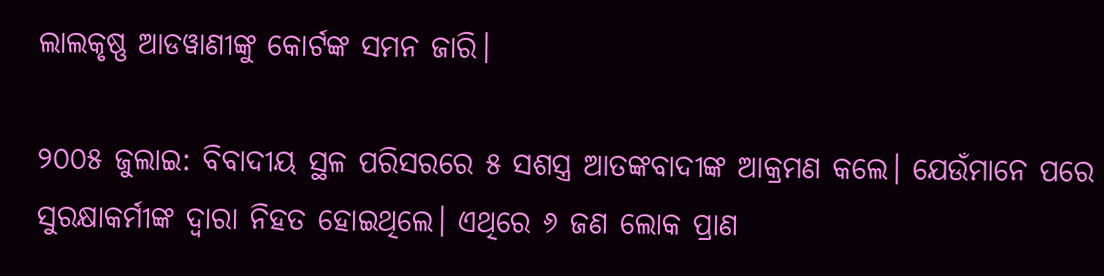ଲାଲକୃଷ୍ଣ ଆଡୱାଣୀଙ୍କୁ କୋର୍ଟଙ୍କ ସମନ ଜାରି।

୨୦୦୫ ଜୁଲାଇ: ବିବାଦୀୟ ସ୍ଥଳ ପରିସରରେ ୫ ସଶସ୍ତ୍ର ଆତଙ୍କବାଦୀଙ୍କ ଆକ୍ରମଣ କଲେ। ଯେଉଁମାନେ ପରେ ସୁରକ୍ଷାକର୍ମୀଙ୍କ ଦ୍ବାରା ନିହତ ହୋଇଥିଲେ। ଏଥିରେ ୬ ଜଣ ଲୋକ ପ୍ରାଣ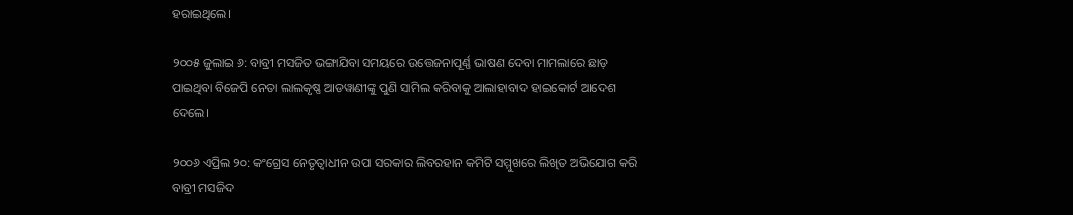ହରାଇଥିଲେ।

୨୦୦୫ ଜୁଲାଇ ୬: ବାବ୍ରୀ ମସଜିତ ଭଙ୍ଗାଯିବା ସମୟରେ ଉତ୍ତେଜନାପୂର୍ଣ୍ଣ ଭାଷଣ ଦେବା ମାମଲାରେ ଛାଡ଼ ପାଇଥିବା ବିଜେପି ନେତା ଲାଲକୃଷ୍ଣ ଆଡୱାଣୀଙ୍କୁ ପୁଣି ସାମିଲ କରିବାକୁ ଆଲାହାବାଦ ହାଇକୋର୍ଟ ଆଦେଶ ଦେଲେ।

୨୦୦୬ ଏପ୍ରିଲ ୨୦: କଂଗ୍ରେସ ନେତୃତ୍ଵାଧୀନ ଉପା ସରକାର ଲିବରହାନ କମିଟି ସମ୍ମୁଖରେ ଲିଖିତ ଅଭିଯୋଗ କରି ବାବ୍ରୀ ମସଜିଦ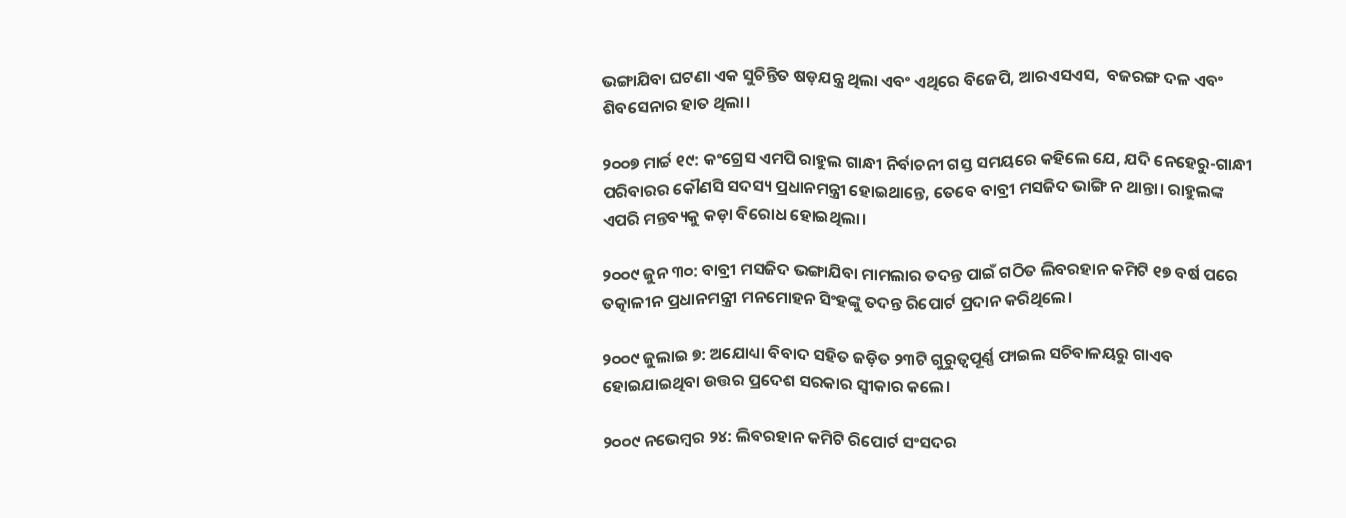ଭଙ୍ଗାଯିବା ଘଟଣା ଏକ ସୁଚିନ୍ତିତ ଷଡ଼ଯନ୍ତ୍ର ଥିଲା ଏବଂ ଏଥିରେ ବିଜେପି, ଆରଏସଏସ,  ବଜରଙ୍ଗ ଦଳ ଏବଂ ଶିବସେନାର ହାତ ଥିଲା।

୨୦୦୭ ମାର୍ଚ୍ଚ ୧୯: କଂଗ୍ରେସ ଏମପି ରାହୁଲ ଗାନ୍ଧୀ ନିର୍ବାଚନୀ ଗସ୍ତ ସମୟରେ କହିଲେ ଯେ, ଯଦି ନେହେରୁ-ଗାନ୍ଧୀ ପରିବାରର କୌଣସି ସଦସ୍ୟ ପ୍ରଧାନମନ୍ତ୍ରୀ ହୋଇଥାନ୍ତେ, ତେବେ ବାବ୍ରୀ ମସଜିଦ ଭାଙ୍ଗି ନ ଥାନ୍ତା। ରାହୁଲଙ୍କ ଏପରି ମନ୍ତବ୍ୟକୁ କଡ଼ା ବିରୋଧ ହୋଇଥିଲା।

୨୦୦୯ ଜୁନ ୩୦: ବାବ୍ରୀ ମସଜିଦ ଭଙ୍ଗାଯିବା ମାମଲାର ତଦନ୍ତ ପାଇଁ ଗଠିତ ଲିବରହାନ କମିଟି ୧୭ ବର୍ଷ ପରେ ତତ୍କାଳୀନ ପ୍ରଧାନମନ୍ତ୍ରୀ ମନମୋହନ ସିଂହଙ୍କୁ ତଦନ୍ତ ରିପୋର୍ଟ ପ୍ରଦାନ କରିଥିଲେ।

୨୦୦୯ ଜୁଲାଇ ୭: ଅଯୋଧ୍ୟା ବିବାଦ ସହିତ ଜଡ଼ିତ ୨୩ଟି ଗୁରୁତ୍ଵପୂର୍ଣ୍ଣ ଫାଇଲ ସଚିବାଳୟରୁ ଗାଏବ ହୋଇଯାଇଥିବା ଉତ୍ତର ପ୍ରଦେଶ ସରକାର ସ୍ବୀକାର କଲେ।

୨୦୦୯ ନଭେମ୍ବର ୨୪: ଲିବରହାନ କମିଟି ରିପୋର୍ଟ ସଂସଦର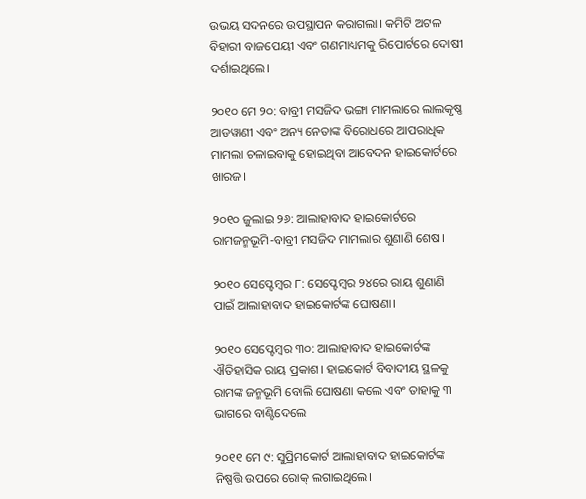ଉଭୟ ସଦନରେ ଉପସ୍ଥାପନ କରାଗଲା। କମିଟି ଅଟଳ ବିହାରୀ ବାଜପେୟୀ ଏବଂ ଗଣମାଧ୍ୟମକୁ ରିପୋର୍ଟରେ ଦୋଷୀ ଦର୍ଶାଇଥିଲେ।

୨୦୧୦ ମେ ୨୦: ବାବ୍ରୀ ମସଜିଦ ଭଙ୍ଗା ମାମଲାରେ ଲାଲକୃଷ୍ଣ ଆଡୱାଣୀ ଏବଂ ଅନ୍ୟ ନେତାଙ୍କ ବିରୋଧରେ ଆପରାଧିକ ମାମଲା ଚଳାଇବାକୁ ହୋଇଥିବା ଆବେଦନ ହାଇକୋର୍ଟରେ ଖାରଜ।

୨୦୧୦ ଜୁଲାଇ ୨୬: ଆଲାହାବାଦ ହାଇକୋର୍ଟରେ ରାମଜନ୍ମଭୂମି-ବାବ୍ରୀ ମସଜିଦ ମାମଲାର ଶୁଣାଣି ଶେଷ।

୨୦୧୦ ସେପ୍ଟେମ୍ବର ୮: ସେପ୍ଟେମ୍ବର ୨୪ରେ ରାୟ ଶୁଣାଣି ପାଇଁ ଆଲାହାବାଦ ହାଇକୋର୍ଟଙ୍କ ଘୋଷଣା।

୨୦୧୦ ସେପ୍ଟେମ୍ବର ୩୦: ଆଲାହାବାଦ ହାଇକୋର୍ଟଙ୍କ ଐତିହାସିକ ରାୟ ପ୍ରକାଶ। ହାଇକୋର୍ଟ ବିବାଦୀୟ ସ୍ଥଳକୁ ରାମଙ୍କ ଜନ୍ମଭୂମି ବୋଲି ଘୋଷଣା କଲେ ଏବଂ ତାହାକୁ ୩ ଭାଗରେ ବାଣ୍ଟିଦେଲେ

୨୦୧୧ ମେ ୯: ସୁପ୍ରିମକୋର୍ଟ ଆଲାହାବାଦ ହାଇକୋର୍ଟଙ୍କ ନିଷ୍ପତ୍ତି ଉପରେ ରୋକ୍‌ ଲଗାଇଥିଲେ।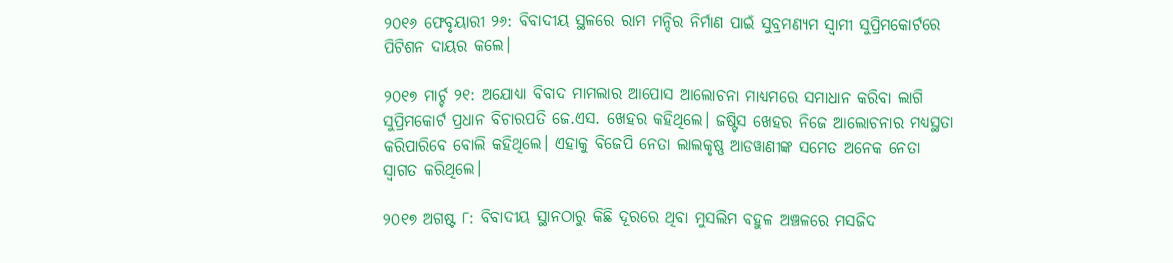୨୦୧୬ ଫେବୃୟାରୀ ୨୬: ବିବାଦୀୟ ସ୍ଥଳରେ ରାମ ମନ୍ଦିର ନିର୍ମାଣ ପାଇଁ ସୁବ୍ରମଣ୍ୟମ ସ୍ବାମୀ ସୁପ୍ରିମକୋର୍ଟରେ ପିଟିଶନ ଦାୟର କଲେ।

୨୦୧୭ ମାର୍ଚ୍ଚ ୨୧: ଅଯୋଧ୍ୟା ବିବାଦ ମାମଲାର ଆପୋସ ଆଲୋଚନା ମାଧ୍ୟମରେ ସମାଧାନ କରିବା ଲାଗି ସୁପ୍ରିମକୋର୍ଟ ପ୍ରଧାନ ବିଚାରପତି ଜେ.ଏସ. ଖେହର କହିଥିଲେ। ଜଷ୍ଟିସ ଖେହର ନିଜେ ଆଲୋଚନାର ମଧ୍ୟସ୍ଥତା କରିପାରିବେ ବୋଲି କହିଥିଲେ। ଏହାକୁ ବିଜେପି ନେତା ଲାଲକୃଷ୍ଣ ଆଡୱାଣୀଙ୍କ ସମେତ ଅନେକ ନେତା ସ୍ବାଗତ କରିଥିଲେ।

୨୦୧୭ ଅଗଷ୍ଟ ୮: ବିବାଦୀୟ ସ୍ଥାନଠାରୁ କିଛି ଦୂରରେ ଥିବା ମୁସଲିମ ବହୁଳ ଅଞ୍ଚଳରେ ମସଜିଦ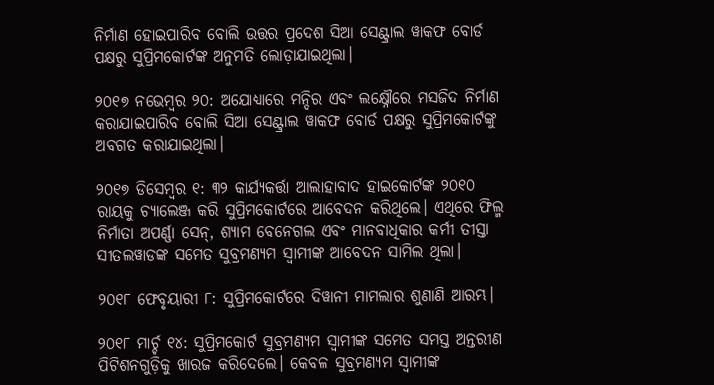ନିର୍ମାଣ ହୋଇପାରିବ ବୋଲି ଉତ୍ତର ପ୍ରଦେଶ ସିଆ ସେଣ୍ଟ୍ରାଲ ୱାକଫ ବୋର୍ଡ ପକ୍ଷରୁ ସୁପ୍ରିମକୋର୍ଟଙ୍କ ଅନୁମତି ଲୋଡ଼ାଯାଇଥିଲା।

୨୦୧୭ ନଭେମ୍ବର ୨୦: ଅଯୋଧ୍ୟାରେ ମନ୍ଦିର ଏବଂ ଲକ୍ଷ୍ନୌରେ ମସଜିଦ ନିର୍ମାଣ କରାଯାଇପାରିବ ବୋଲି ସିଆ ସେଣ୍ଟ୍ରାଲ ୱାକଫ ବୋର୍ଡ ପକ୍ଷରୁ ସୁପ୍ରିମକୋର୍ଟଙ୍କୁ ଅବଗତ କରାଯାଇଥିଲା।

୨୦୧୭ ଡିସେମ୍ବର ୧: ୩୨ କାର୍ଯ୍ୟକର୍ତ୍ତା ଆଲାହାବାଦ ହାଇକୋର୍ଟଙ୍କ ୨୦୧୦ ରାୟକୁ ଚ୍ୟାଲେଞ୍ଜ କରି ସୁପ୍ରିମକୋର୍ଟରେ ଆବେଦନ କରିଥିଲେ। ଏଥିରେ ଫିଲ୍ମ ନିର୍ମାତା ଅପର୍ଣ୍ଣା ସେନ୍‌, ଶ୍ୟାମ ବେନେଗଲ ଏବଂ ମାନବାଧିକାର କର୍ମୀ ତୀସ୍ତା ସୀତଲୱାଡଙ୍କ ସମେତ ସୁବ୍ରମଣ୍ୟମ ସ୍ବାମୀଙ୍କ ଆବେଦନ ସାମିଲ ଥିଲା।

୨୦୧୮ ଫେବୃୟାରୀ ୮: ସୁପ୍ରିମକୋର୍ଟରେ ଦିୱାନୀ ମାମଲାର ଶୁଣାଣି ଆରମ୍ଭ।

୨୦୧୮ ମାର୍ଚ୍ଚ ୧୪: ସୁପ୍ରିମକୋର୍ଟ ସୁବ୍ରମଣ୍ୟମ ସ୍ବାମୀଙ୍କ ସମେତ ସମସ୍ତ ଅନ୍ତରୀଣ ପିଟିଶନଗୁଡ଼ିକୁ ଖାରଜ କରିଦେଲେ। କେବଳ ସୁବ୍ରମଣ୍ୟମ ସ୍ବାମୀଙ୍କ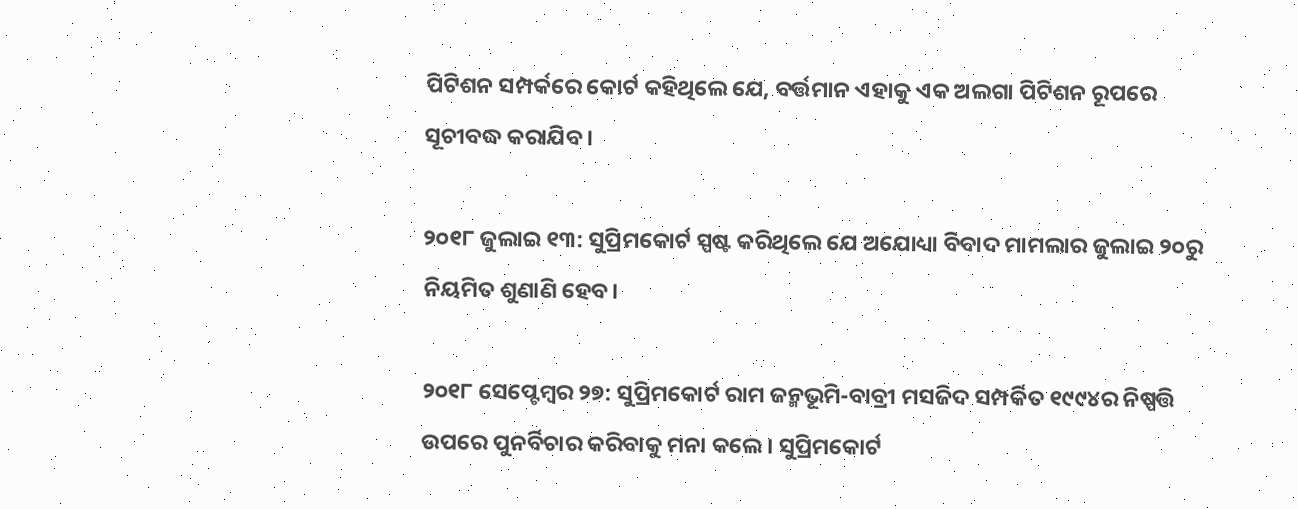ପିଟିଶନ ସମ୍ପର୍କରେ କୋର୍ଟ କହିଥିଲେ ଯେ, ବର୍ତ୍ତମାନ ଏହାକୁ ଏକ ଅଲଗା ପିଟିଶନ ରୂପରେ ସୂଚୀବଦ୍ଧ କରାଯିବ।

୨୦୧୮ ଜୁଲାଇ ୧୩: ସୁପ୍ରିମକୋର୍ଟ ସ୍ପଷ୍ଟ କରିଥିଲେ ଯେ ଅଯୋଧ୍ୟା ବିବାଦ ମାମଲାର ଜୁଲାଇ ୨୦ରୁ ନିୟମିତ ଶୁଣାଣି ହେବ।

୨୦୧୮ ସେପ୍ଟେମ୍ବର ୨୭: ସୁପ୍ରିମକୋର୍ଟ ରାମ ଜନ୍ମଭୂମି-ବାବ୍ରୀ ମସଜିଦ ସମ୍ପର୍କିତ ୧୯୯୪ର ନିଷ୍ପତ୍ତି ଉପରେ ପୁନର୍ବିଚାର କରିବାକୁ ମନା କଲେ। ସୁପ୍ରିମକୋର୍ଟ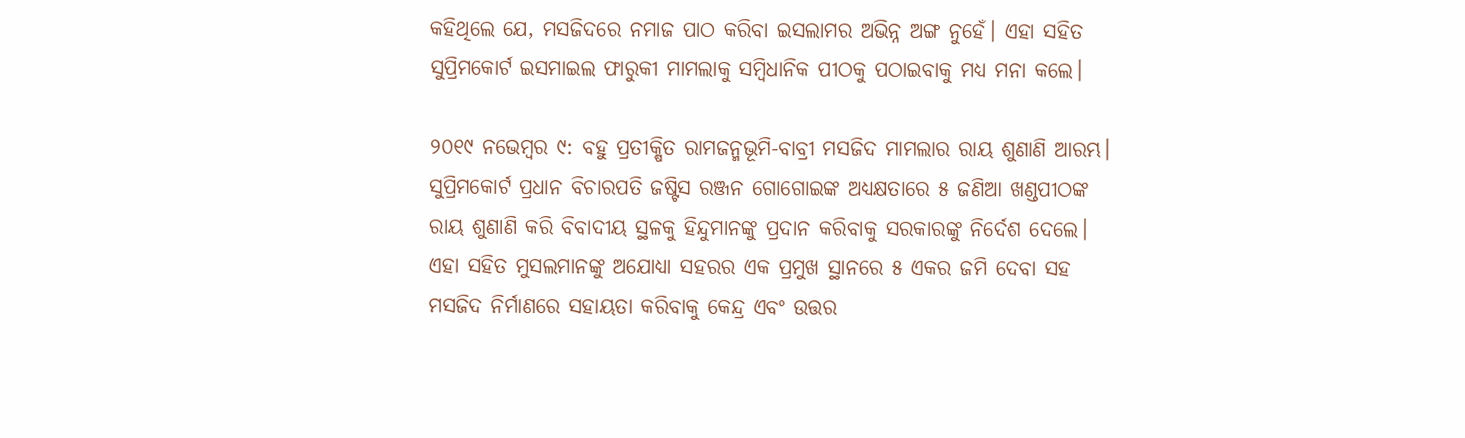କହିଥିଲେ ଯେ, ମସଜିଦରେ ନମାଜ ପାଠ କରିବା ଇସଲାମର ଅଭିନ୍ନ ଅଙ୍ଗ ନୁହେଁ। ଏହା ସହିତ ସୁପ୍ରିମକୋର୍ଟ ଇସମାଇଲ ଫାରୁକୀ ମାମଲାକୁ ସମ୍ବିଧାନିକ ପୀଠକୁ ପଠାଇବାକୁ ମଧ୍ୟ ମନା କଲେ।

୨୦୧୯ ନଭେମ୍ବର ୯: ବହୁ ପ୍ରତୀକ୍ଷିତ ରାମଜନ୍ମଭୂମି-ବାବ୍ରୀ ମସଜିଦ ମାମଲାର ରାୟ ଶୁଣାଣି ଆରମ୍ଭ। ସୁପ୍ରିମକୋର୍ଟ ପ୍ରଧାନ ବିଚାରପତି ଜଷ୍ଟିସ ରଞ୍ଜନ ଗୋଗୋଇଙ୍କ ଅଧ୍ୟକ୍ଷତାରେ ୫ ଜଣିଆ ଖଣ୍ଡପୀଠଙ୍କ ରାୟ ଶୁଣାଣି କରି ବିବାଦୀୟ ସ୍ଥଳକୁ ହିନ୍ଦୁମାନଙ୍କୁ ପ୍ରଦାନ କରିବାକୁ ସରକାରଙ୍କୁ ନିର୍ଦେଶ ଦେଲେ। ଏହା ସହିତ ମୁସଲମାନଙ୍କୁ ଅଯୋଧ୍ୟା ସହରର ଏକ ପ୍ରମୁଖ ସ୍ଥାନରେ ୫ ଏକର ଜମି ଦେବା ସହ ମସଜିଦ ନିର୍ମାଣରେ ସହାୟତା କରିବାକୁ କେନ୍ଦ୍ର ଏବଂ ଉତ୍ତର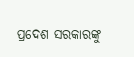ପ୍ରଦେଶ ସରକାରଙ୍କୁ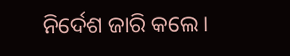ନିର୍ଦେଶ ଜାରି କଲେ।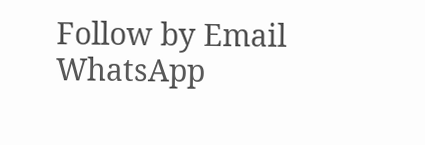Follow by Email
WhatsApp